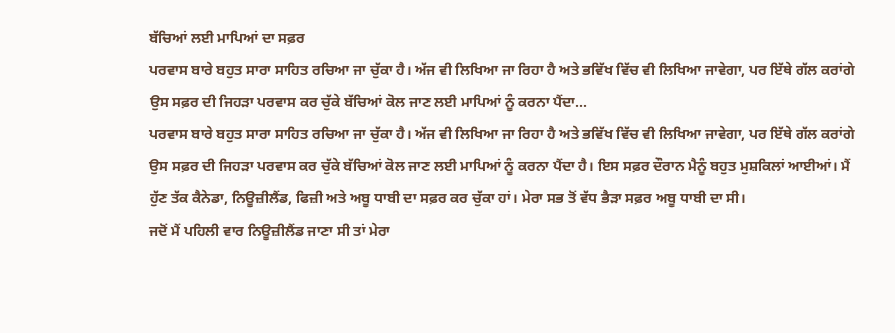ਬੱਚਿਆਂ ਲਈ ਮਾਪਿਆਂ ਦਾ ਸਫ਼ਰ
ਪਰਵਾਸ ਬਾਰੇ ਬਹੁਤ ਸਾਰਾ ਸਾਹਿਤ ਰਚਿਆ ਜਾ ਚੁੱਕਾ ਹੈ। ਅੱਜ ਵੀ ਲਿਖਿਆ ਜਾ ਰਿਹਾ ਹੈ ਅਤੇ ਭਵਿੱਖ ਵਿੱਚ ਵੀ ਲਿਖਿਆ ਜਾਵੇਗਾ, ਪਰ ਇੱਥੇ ਗੱਲ ਕਰਾਂਗੇ ਉਸ ਸਫ਼ਰ ਦੀ ਜਿਹੜਾ ਪਰਵਾਸ ਕਰ ਚੁੱਕੇ ਬੱਚਿਆਂ ਕੋਲ ਜਾਣ ਲਈ ਮਾਪਿਆਂ ਨੂੰ ਕਰਨਾ ਪੈਂਦਾ...
ਪਰਵਾਸ ਬਾਰੇ ਬਹੁਤ ਸਾਰਾ ਸਾਹਿਤ ਰਚਿਆ ਜਾ ਚੁੱਕਾ ਹੈ। ਅੱਜ ਵੀ ਲਿਖਿਆ ਜਾ ਰਿਹਾ ਹੈ ਅਤੇ ਭਵਿੱਖ ਵਿੱਚ ਵੀ ਲਿਖਿਆ ਜਾਵੇਗਾ, ਪਰ ਇੱਥੇ ਗੱਲ ਕਰਾਂਗੇ ਉਸ ਸਫ਼ਰ ਦੀ ਜਿਹੜਾ ਪਰਵਾਸ ਕਰ ਚੁੱਕੇ ਬੱਚਿਆਂ ਕੋਲ ਜਾਣ ਲਈ ਮਾਪਿਆਂ ਨੂੰ ਕਰਨਾ ਪੈਂਦਾ ਹੈ। ਇਸ ਸਫ਼ਰ ਦੌਰਾਨ ਮੈਨੂੰ ਬਹੁਤ ਮੁਸ਼ਕਿਲਾਂ ਆਈਆਂ। ਮੈਂ ਹੁੱਣ ਤੱਕ ਕੈਨੇਡਾ, ਨਿਊਜ਼ੀਲੈਂਡ, ਫਿਜ਼ੀ ਅਤੇ ਅਬੂ ਧਾਬੀ ਦਾ ਸਫ਼ਰ ਕਰ ਚੁੱਕਾ ਹਾਂ। ਮੇਰਾ ਸਭ ਤੋਂ ਵੱਧ ਭੈੜਾ ਸਫ਼ਰ ਅਬੂ ਧਾਬੀ ਦਾ ਸੀ।
ਜਦੋਂ ਮੈਂ ਪਹਿਲੀ ਵਾਰ ਨਿਊਜ਼ੀਲੈਂਡ ਜਾਣਾ ਸੀ ਤਾਂ ਮੇਰਾ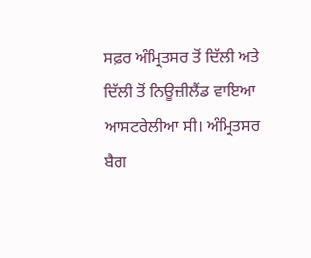ਸਫ਼ਰ ਅੰਮ੍ਰਿਤਸਰ ਤੋਂ ਦਿੱਲੀ ਅਤੇ ਦਿੱਲੀ ਤੋਂ ਨਿਊਜ਼ੀਲੈਂਡ ਵਾਇਆ ਆਸਟਰੇਲੀਆ ਸੀ। ਅੰਮ੍ਰਿਤਸਰ ਬੈਗ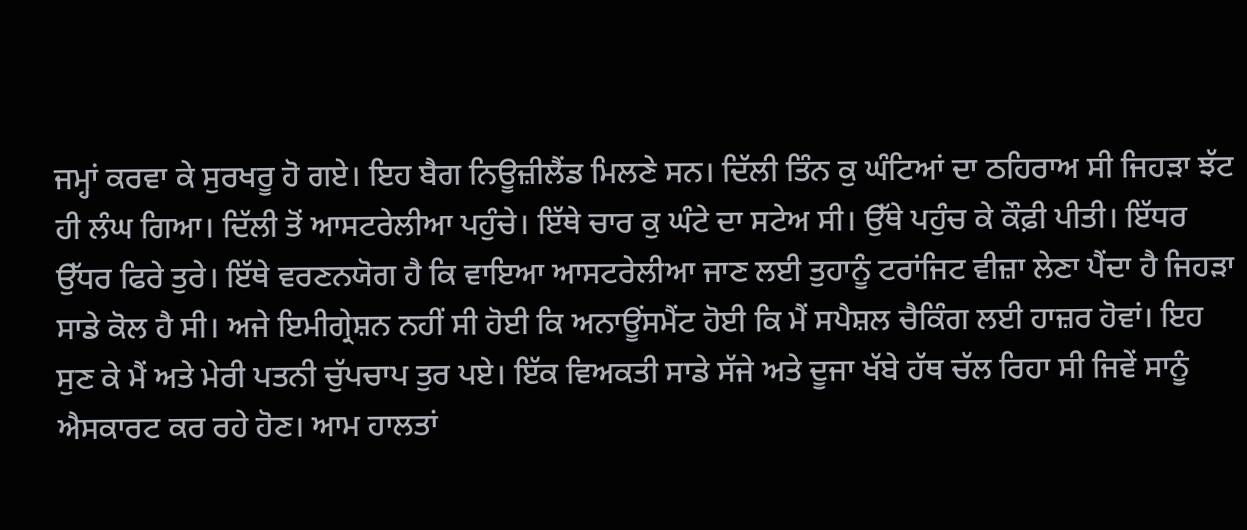ਜਮ੍ਹਾਂ ਕਰਵਾ ਕੇ ਸੁਰਖਰੂ ਹੋ ਗਏ। ਇਹ ਬੈਗ ਨਿਊਜ਼ੀਲੈਂਡ ਮਿਲਣੇ ਸਨ। ਦਿੱਲੀ ਤਿੰਨ ਕੁ ਘੰਟਿਆਂ ਦਾ ਠਹਿਰਾਅ ਸੀ ਜਿਹੜਾ ਝੱਟ ਹੀ ਲੰਘ ਗਿਆ। ਦਿੱਲੀ ਤੋਂ ਆਸਟਰੇਲੀਆ ਪਹੁੰਚੇ। ਇੱਥੇ ਚਾਰ ਕੁ ਘੰਟੇ ਦਾ ਸਟੇਅ ਸੀ। ਉੱਥੇ ਪਹੁੰਚ ਕੇ ਕੌਫ਼ੀ ਪੀਤੀ। ਇੱਧਰ ਉੱਧਰ ਫਿਰੇ ਤੁਰੇ। ਇੱਥੇ ਵਰਣਨਯੋਗ ਹੈ ਕਿ ਵਾਇਆ ਆਸਟਰੇਲੀਆ ਜਾਣ ਲਈ ਤੁਹਾਨੂੰ ਟਰਾਂਜਿਟ ਵੀਜ਼ਾ ਲੇਣਾ ਪੈਂਦਾ ਹੈ ਜਿਹੜਾ ਸਾਡੇ ਕੋਲ ਹੈ ਸੀ। ਅਜੇ ਇਮੀਗ੍ਰੇਸ਼ਨ ਨਹੀਂ ਸੀ ਹੋਈ ਕਿ ਅਨਾਊਂਸਮੈਂਟ ਹੋਈ ਕਿ ਮੈਂ ਸਪੈਸ਼ਲ ਚੈਕਿੰਗ ਲਈ ਹਾਜ਼ਰ ਹੋਵਾਂ। ਇਹ ਸੁਣ ਕੇ ਮੈਂ ਅਤੇ ਮੇਰੀ ਪਤਨੀ ਚੁੱਪਚਾਪ ਤੁਰ ਪਏ। ਇੱਕ ਵਿਅਕਤੀ ਸਾਡੇ ਸੱਜੇ ਅਤੇ ਦੂਜਾ ਖੱਬੇ ਹੱਥ ਚੱਲ ਰਿਹਾ ਸੀ ਜਿਵੇਂ ਸਾਨੂੰ ਐਸਕਾਰਟ ਕਰ ਰਹੇ ਹੋਣ। ਆਮ ਹਾਲਤਾਂ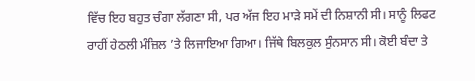ਵਿੱਚ ਇਹ ਬਹੁਤ ਚੰਗਾ ਲੱਗਣਾ ਸੀ, ਪਰ ਅੱਜ ਇਹ ਮਾੜੇ ਸਮੇਂ ਦੀ ਨਿਸ਼ਾਨੀ ਸੀ। ਸਾਨੂੰ ਲਿਫਟ ਰਾਹੀਂ ਹੇਠਲੀ ਮੰਜ਼ਿਲ ’ਤੇ ਲਿਜਾਇਆ ਗਿਆ। ਜਿੱਥੇ ਬਿਲਕੁਲ ਸੁੰਨਸਾਨ ਸੀ। ਕੋਈ ਬੰਦਾ ਤੇ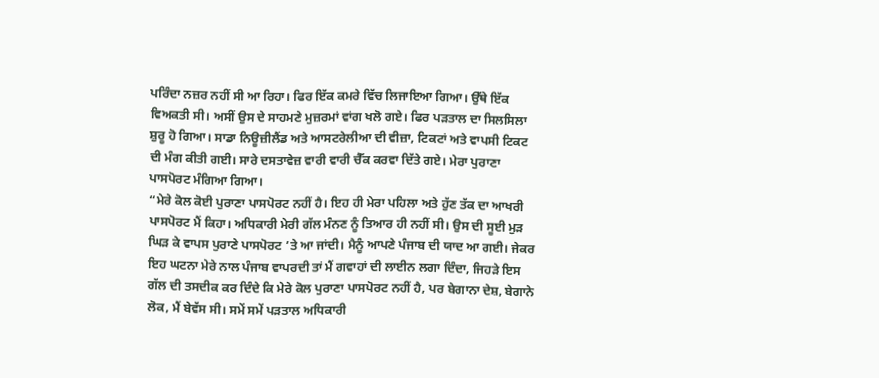ਪਰਿੰਦਾ ਨਜ਼ਰ ਨਹੀਂ ਸੀ ਆ ਰਿਹਾ। ਫਿਰ ਇੱਕ ਕਮਰੇ ਵਿੱਚ ਲਿਜਾਇਆ ਗਿਆ। ਉੱਥੇ ਇੱਕ ਵਿਅਕਤੀ ਸੀ। ਅਸੀਂ ਉਸ ਦੇ ਸਾਹਮਣੇ ਮੁਜ਼ਰਮਾਂ ਵਾਂਗ ਖਲੋ ਗਏ। ਫਿਰ ਪੜਤਾਲ ਦਾ ਸਿਲਸਿਲਾ ਸ਼ੁਰੂ ਹੋ ਗਿਆ। ਸਾਡਾ ਨਿਊਜ਼ੀਲੈਂਡ ਅਤੇ ਆਸਟਰੇਲੀਆ ਦੀ ਵੀਜ਼ਾ, ਟਿਕਟਾਂ ਅਤੇ ਵਾਪਸੀ ਟਿਕਟ ਦੀ ਮੰਗ ਕੀਤੀ ਗਈ। ਸਾਰੇ ਦਸਤਾਵੇਜ਼ ਵਾਰੀ ਵਾਰੀ ਚੈੱਕ ਕਰਵਾ ਦਿੱਤੇ ਗਏ। ਮੇਰਾ ਪੁਰਾਣਾ ਪਾਸਪੋਰਟ ਮੰਗਿਆ ਗਿਆ।
“ਮੇਰੇ ਕੋਲ ਕੋਈ ਪੁਰਾਣਾ ਪਾਸਪੋਰਟ ਨਹੀਂ ਹੈ। ਇਹ ਹੀ ਮੇਰਾ ਪਹਿਲਾ ਅਤੇ ਹੁੱਣ ਤੱਕ ਦਾ ਆਖਰੀ ਪਾਸਪੋਰਟ ਮੈਂ ਕਿਹਾ। ਅਧਿਕਾਰੀ ਮੇਰੀ ਗੱਲ ਮੰਨਣ ਨੂੰ ਤਿਆਰ ਹੀ ਨਹੀਂ ਸੀ। ਉਸ ਦੀ ਸੂਈ ਮੁੜ ਘਿੜ ਕੇ ਵਾਪਸ ਪੁਰਾਣੇ ਪਾਸਪੋਰਟ ’ਤੇ ਆ ਜਾਂਦੀ। ਮੈਨੂੰ ਆਪਣੇ ਪੰਜਾਬ ਦੀ ਯਾਦ ਆ ਗਈ। ਜੇਕਰ ਇਹ ਘਟਨਾ ਮੇਰੇ ਨਾਲ ਪੰਜਾਬ ਵਾਪਰਦੀ ਤਾਂ ਮੈਂ ਗਵਾਹਾਂ ਦੀ ਲਾਈਨ ਲਗਾ ਦਿੰਦਾ, ਜਿਹੜੇ ਇਸ ਗੱਲ ਦੀ ਤਸਦੀਕ ਕਰ ਦਿੰਦੇ ਕਿ ਮੇਰੇ ਕੋਲ ਪੁਰਾਣਾ ਪਾਸਪੋਰਟ ਨਹੀਂ ਹੈ, ਪਰ ਬੇਗਾਨਾ ਦੇਸ਼, ਬੇਗਾਨੇ ਲੋਕ, ਮੈਂ ਬੇਵੱਸ ਸੀ। ਸਮੇਂ ਸਮੇਂ ਪੜਤਾਲ ਅਧਿਕਾਰੀ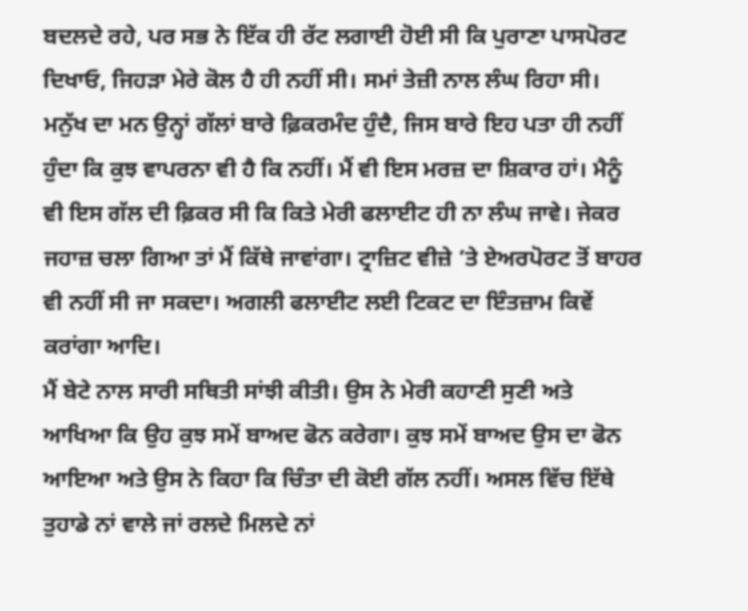ਬਦਲਦੇ ਰਹੇ, ਪਰ ਸਭ ਨੇ ਇੱਕ ਹੀ ਰੱਟ ਲਗਾਈ ਹੋਈ ਸੀ ਕਿ ਪੁਰਾਣਾ ਪਾਸਪੋਰਟ ਦਿਖਾਓ, ਜਿਹੜਾ ਮੇਰੇ ਕੋਲ ਹੈ ਹੀ ਨਹੀਂ ਸੀ। ਸਮਾਂ ਤੇਜ਼ੀ ਨਾਲ ਲੰਘ ਰਿਹਾ ਸੀ।
ਮਨੁੱਖ ਦਾ ਮਨ ਉਨ੍ਹਾਂ ਗੱਲਾਂ ਬਾਰੇ ਫ਼ਿਕਰਮੰਦ ਹੁੰਦੈ, ਜਿਸ ਬਾਰੇ ਇਹ ਪਤਾ ਹੀ ਨਹੀਂ ਹੁੰਦਾ ਕਿ ਕੁਝ ਵਾਪਰਨਾ ਵੀ ਹੈ ਕਿ ਨਹੀਂ। ਮੈਂ ਵੀ ਇਸ ਮਰਜ਼ ਦਾ ਸ਼ਿਕਾਰ ਹਾਂ। ਮੈਨੂੰ ਵੀ ਇਸ ਗੱਲ ਦੀ ਫ਼ਿਕਰ ਸੀ ਕਿ ਕਿਤੇ ਮੇਰੀ ਫਲਾਈਟ ਹੀ ਨਾ ਲੰਘ ਜਾਵੇ। ਜੇਕਰ ਜਹਾਜ਼ ਚਲਾ ਗਿਆ ਤਾਂ ਮੈਂ ਕਿੱਥੇ ਜਾਵਾਂਗਾ। ਟ੍ਰਾਜ਼ਿਟ ਵੀਜ਼ੇ ’ਤੇ ਏਅਰਪੋਰਟ ਤੋਂ ਬਾਹਰ ਵੀ ਨਹੀਂ ਸੀ ਜਾ ਸਕਦਾ। ਅਗਲੀ ਫਲਾਈਟ ਲਈ ਟਿਕਟ ਦਾ ਇੰਤਜ਼ਾਮ ਕਿਵੇਂ ਕਰਾਂਗਾ ਆਦਿ।
ਮੈਂ ਬੇਟੇ ਨਾਲ ਸਾਰੀ ਸਥਿਤੀ ਸਾਂਝੀ ਕੀਤੀ। ਉਸ ਨੇ ਮੇਰੀ ਕਹਾਣੀ ਸੁਣੀ ਅਤੇ ਆਖਿਆ ਕਿ ਉਹ ਕੁਝ ਸਮੇਂ ਬਾਅਦ ਫੋਨ ਕਰੇਗਾ। ਕੁਝ ਸਮੇਂ ਬਾਅਦ ਉਸ ਦਾ ਫੋਨ ਆਇਆ ਅਤੇ ਉਸ ਨੇ ਕਿਹਾ ਕਿ ਚਿੰਤਾ ਦੀ ਕੋਈ ਗੱਲ ਨਹੀਂ। ਅਸਲ ਵਿੱਚ ਇੱਥੇ ਤੁਹਾਡੇ ਨਾਂ ਵਾਲੇ ਜਾਂ ਰਲਦੇ ਮਿਲਦੇ ਨਾਂ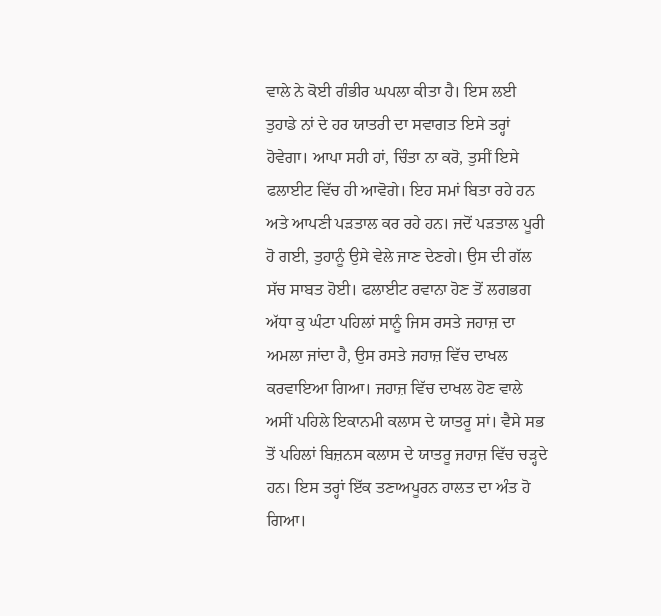ਵਾਲੇ ਨੇ ਕੋਈ ਗੰਭੀਰ ਘਪਲਾ ਕੀਤਾ ਹੈ। ਇਸ ਲਈ ਤੁਹਾਡੇ ਨਾਂ ਦੇ ਹਰ ਯਾਤਰੀ ਦਾ ਸਵਾਗਤ ਇਸੇ ਤਰ੍ਹਾਂ ਹੋਵੇਗਾ। ਆਪਾ ਸਹੀ ਹਾਂ, ਚਿੰਤਾ ਨਾ ਕਰੋ, ਤੁਸੀਂ ਇਸੇ ਫਲਾਈਟ ਵਿੱਚ ਹੀ ਆਵੋਗੇ। ਇਹ ਸਮਾਂ ਬਿਤਾ ਰਹੇ ਹਨ ਅਤੇ ਆਪਣੀ ਪੜਤਾਲ ਕਰ ਰਹੇ ਹਨ। ਜਦੋਂ ਪੜਤਾਲ ਪੂਰੀ ਹੋ ਗਈ, ਤੁਹਾਨੂੰ ਉਸੇ ਵੇਲੇ ਜਾਣ ਦੇਣਗੇ। ਉਸ ਦੀ ਗੱਲ ਸੱਚ ਸਾਬਤ ਹੋਈ। ਫਲਾਈਟ ਰਵਾਨਾ ਹੋਣ ਤੋਂ ਲਗਭਗ ਅੱਧਾ ਕੁ ਘੰਟਾ ਪਹਿਲਾਂ ਸਾਨੂੰ ਜਿਸ ਰਸਤੇ ਜਹਾਜ਼ ਦਾ ਅਮਲਾ ਜਾਂਦਾ ਹੈ, ਉਸ ਰਸਤੇ ਜਹਾਜ਼ ਵਿੱਚ ਦਾਖਲ ਕਰਵਾਇਆ ਗਿਆ। ਜਹਾਜ਼ ਵਿੱਚ ਦਾਖਲ ਹੋਣ ਵਾਲੇ ਅਸੀਂ ਪਹਿਲੇ ਇਕਾਨਮੀ ਕਲਾਸ ਦੇ ਯਾਤਰੂ ਸਾਂ। ਵੈਸੇ ਸਭ ਤੋਂ ਪਹਿਲਾਂ ਬਿਜ਼ਨਸ ਕਲਾਸ ਦੇ ਯਾਤਰੂ ਜਹਾਜ਼ ਵਿੱਚ ਚੜ੍ਹਦੇ ਹਨ। ਇਸ ਤਰ੍ਹਾਂ ਇੱਕ ਤਣਾਅਪੂਰਨ ਹਾਲਤ ਦਾ ਅੰਤ ਹੋ ਗਿਆ।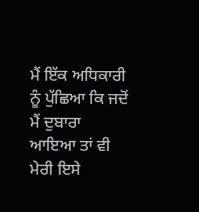ਮੈਂ ਇੱਕ ਅਧਿਕਾਰੀ ਨੂੰ ਪੁੱਛਿਆ ਕਿ ਜਦੋਂ ਮੈਂ ਦੁਬਾਰਾ ਆਇਆ ਤਾਂ ਵੀ ਮੇਰੀ ਇਸੇ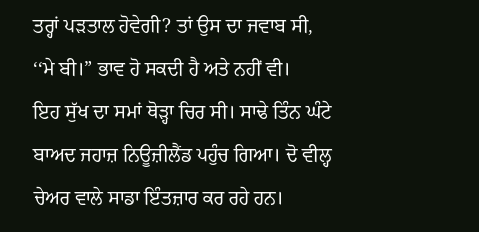ਤਰ੍ਹਾਂ ਪੜਤਾਲ ਹੋਵੇਗੀ? ਤਾਂ ਉਸ ਦਾ ਜਵਾਬ ਸੀ, ‘‘ਮੇ ਬੀ।” ਭਾਵ ਹੋ ਸਕਦੀ ਹੈ ਅਤੇ ਨਹੀਂ ਵੀ।
ਇਹ ਸੁੱਖ ਦਾ ਸਮਾਂ ਥੋੜ੍ਹਾ ਚਿਰ ਸੀ। ਸਾਢੇ ਤਿੰਨ ਘੰਟੇ ਬਾਅਦ ਜਹਾਜ਼ ਨਿਊਜ਼ੀਲੈਂਡ ਪਹੁੰਚ ਗਿਆ। ਦੋ ਵੀਲ੍ਹ ਚੇਅਰ ਵਾਲੇ ਸਾਡਾ ਇੰਤਜ਼ਾਰ ਕਰ ਰਹੇ ਹਨ।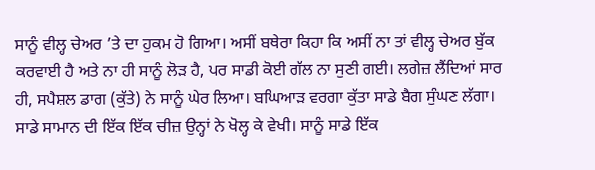ਸਾਨੂੰ ਵੀਲ੍ਹ ਚੇਅਰ ’ਤੇ ਦਾ ਹੁਕਮ ਹੋ ਗਿਆ। ਅਸੀਂ ਬਥੇਰਾ ਕਿਹਾ ਕਿ ਅਸੀਂ ਨਾ ਤਾਂ ਵੀਲ੍ਹ ਚੇਅਰ ਬੁੱਕ ਕਰਵਾਈ ਹੈ ਅਤੇ ਨਾ ਹੀ ਸਾਨੂੰ ਲੋੜ ਹੈ, ਪਰ ਸਾਡੀ ਕੋਈ ਗੱਲ ਨਾ ਸੁਣੀ ਗਈ। ਲਗੇਜ਼ ਲੈਂਦਿਆਂ ਸਾਰ ਹੀ, ਸਪੈਸ਼ਲ ਡਾਗ (ਕੁੱਤੇ) ਨੇ ਸਾਨੂੰ ਘੇਰ ਲਿਆ। ਬਘਿਆੜ ਵਰਗਾ ਕੁੱਤਾ ਸਾਡੇ ਬੈਗ ਸੁੰਘਣ ਲੱਗਾ। ਸਾਡੇ ਸਾਮਾਨ ਦੀ ਇੱਕ ਇੱਕ ਚੀਜ਼ ਉਨ੍ਹਾਂ ਨੇ ਖੋਲ੍ਹ ਕੇ ਵੇਖੀ। ਸਾਨੂੰ ਸਾਡੇ ਇੱਕ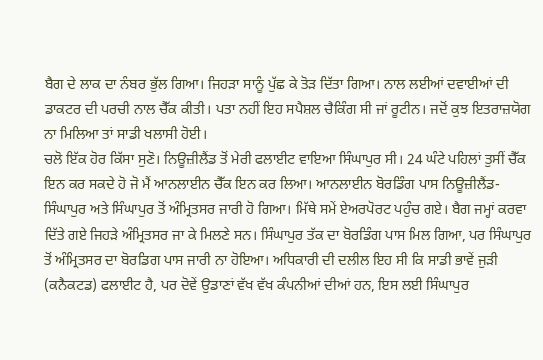ਬੈਗ ਦੇ ਲਾਕ ਦਾ ਨੰਬਰ ਭੁੱਲ ਗਿਆ। ਜਿਹੜਾ ਸਾਨੂੰ ਪੁੱਛ ਕੇ ਤੋੜ ਦਿੱਤਾ ਗਿਆ। ਨਾਲ ਲਈਆਂ ਦਵਾਈਆਂ ਦੀ ਡਾਕਟਰ ਦੀ ਪਰਚੀ ਨਾਲ ਚੈੱਕ ਕੀਤੀ। ਪਤਾ ਨਹੀਂ ਇਹ ਸਪੈਸ਼ਲ ਚੈਕਿੰਗ ਸੀ ਜਾਂ ਰੂਟੀਨ। ਜਦੋਂ ਕੁਝ ਇਤਰਾਜ਼ਯੋਗ ਨਾ ਮਿਲਿਆ ਤਾਂ ਸਾਡੀ ਖਲਾਸੀ ਹੋਈ।
ਚਲੋ ਇੱਕ ਹੋਰ ਕਿੱਸਾ ਸੁਣੋ। ਨਿਊਜ਼ੀਲੈਂਡ ਤੋਂ ਮੇਰੀ ਫਲਾਈਟ ਵਾਇਆ ਸਿੰਘਾਪੁਰ ਸੀ। 24 ਘੰਟੇ ਪਹਿਲਾਂ ਤੁਸੀਂ ਚੈੱਕ ਇਨ ਕਰ ਸਕਦੇ ਹੋ ਜੋ ਮੈਂ ਆਨਲਾਈਨ ਚੈੱਕ ਇਨ ਕਰ ਲਿਆ। ਆਨਲਾਈਨ ਬੋਰਡਿੰਗ ਪਾਸ ਨਿਊਜ਼ੀਲੈਂਡ-ਸਿੰਘਾਪੁਰ ਅਤੇ ਸਿੰਘਾਪੁਰ ਤੋਂ ਅੰਮ੍ਰਿਤਸਰ ਜਾਰੀ ਹੋ ਗਿਆ। ਮਿੱਥੇ ਸਮੇਂ ਏਅਰਪੋਰਟ ਪਹੁੰਚ ਗਏ। ਬੈਗ ਜਮ੍ਹਾਂ ਕਰਵਾ ਦਿੱਤੇ ਗਏ ਜਿਹੜੇ ਅੰਮ੍ਰਿਤਸਰ ਜਾ ਕੇ ਮਿਲਣੇ ਸਨ। ਸਿੰਘਾਪੁਰ ਤੱਕ ਦਾ ਬੋਰਡਿੰਗ ਪਾਸ ਮਿਲ ਗਿਆ, ਪਰ ਸਿੰਘਾਪੁਰ ਤੋਂ ਅੰਮ੍ਰਿਤਸਰ ਦਾ ਬੋਰਡਿਗ ਪਾਸ ਜਾਰੀ ਨਾ ਹੋਇਆ। ਅਧਿਕਾਰੀ ਦੀ ਦਲੀਲ ਇਹ ਸੀ ਕਿ ਸਾਡੀ ਭਾਵੇਂ ਜੁੜੀ (ਕਨੈਕਟਡ) ਫਲਾਈਟ ਹੈ, ਪਰ ਦੋਵੇਂ ਉਡਾਣਾਂ ਵੱਖ ਵੱਖ ਕੰਪਨੀਆਂ ਦੀਆਂ ਹਨ, ਇਸ ਲਈ ਸਿੰਘਾਪੁਰ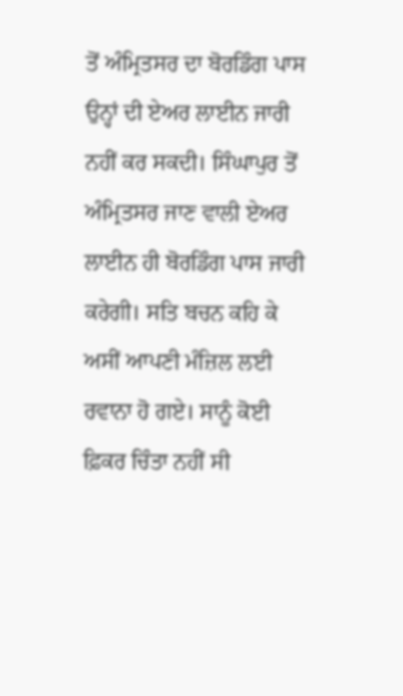ਤੋਂ ਅੰਮ੍ਰਿਤਸਰ ਦਾ ਬੋਰਡਿੰਗ ਪਾਸ ਉਨ੍ਹਾਂ ਦੀ ਏਅਰ ਲਾਈਨ ਜਾਰੀ ਨਹੀਂ ਕਰ ਸਕਦੀ। ਸਿੰਘਾਪੁਰ ਤੋਂ ਅੰਮ੍ਰਿਤਸਰ ਜਾਣ ਵਾਲੀ ਏਅਰ ਲਾਈਨ ਹੀ ਬੋਰਡਿੰਗ ਪਾਸ ਜਾਰੀ ਕਰੇਗੀ। ਸਤਿ ਬਚਨ ਕਹਿ ਕੇ ਅਸੀਂ ਆਪਣੀ ਮੰਜ਼ਿਲ ਲਈ ਰਵਾਨਾ ਹੋ ਗਏ। ਸਾਨੂੰ ਕੋਈ ਫ਼ਿਕਰ ਚਿੰਤਾ ਨਹੀਂ ਸੀ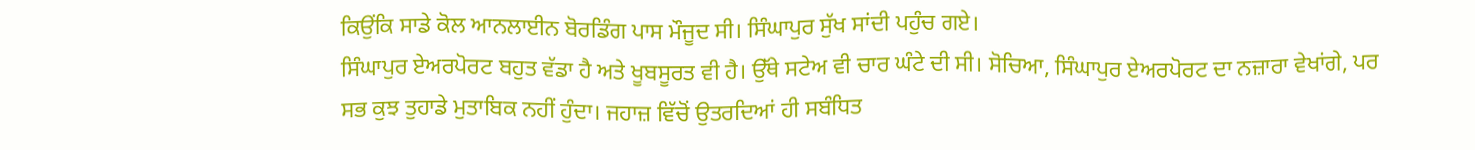ਕਿਉਂਕਿ ਸਾਡੇ ਕੋਲ ਆਨਲਾਈਨ ਬੋਰਡਿੰਗ ਪਾਸ ਮੌਜੂਦ ਸੀ। ਸਿੰਘਾਪੁਰ ਸੁੱਖ ਸਾਂਦੀ ਪਹੁੰਚ ਗਏ।
ਸਿੰਘਾਪੁਰ ਏਅਰਪੋਰਟ ਬਹੁਤ ਵੱਡਾ ਹੈ ਅਤੇ ਖੂਬਸੂਰਤ ਵੀ ਹੈ। ਉੱਥੇ ਸਟੇਅ ਵੀ ਚਾਰ ਘੰਟੇ ਦੀ ਸੀ। ਸੋਚਿਆ, ਸਿੰਘਾਪੁਰ ਏਅਰਪੋਰਟ ਦਾ ਨਜ਼ਾਰਾ ਵੇਖਾਂਗੇ, ਪਰ ਸਭ ਕੁਝ ਤੁਹਾਡੇ ਮੁਤਾਬਿਕ ਨਹੀਂ ਹੁੰਦਾ। ਜਹਾਜ਼ ਵਿੱਚੋਂ ਉਤਰਦਿਆਂ ਹੀ ਸਬੰਧਿਤ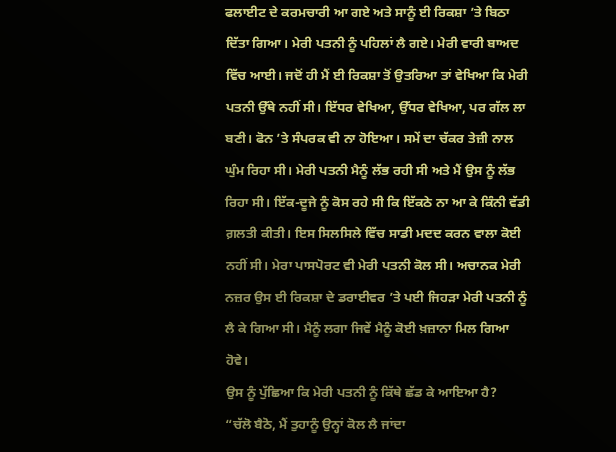ਫਲਾਈਟ ਦੇ ਕਰਮਚਾਰੀ ਆ ਗਏ ਅਤੇ ਸਾਨੂੰ ਈ ਰਿਕਸ਼ਾ ’ਤੇ ਬਿਠਾ ਦਿੱਤਾ ਗਿਆ। ਮੇਰੀ ਪਤਨੀ ਨੂੰ ਪਹਿਲਾਂ ਲੈ ਗਏ। ਮੇਰੀ ਵਾਰੀ ਬਾਅਦ ਵਿੱਚ ਆਈ। ਜਦੋਂ ਹੀ ਮੈਂ ਈ ਰਿਕਸ਼ਾ ਤੋਂ ਉਤਰਿਆ ਤਾਂ ਵੇਖਿਆ ਕਿ ਮੇਰੀ ਪਤਨੀ ਉੱਥੇ ਨਹੀਂ ਸੀ। ਇੱਧਰ ਵੇਖਿਆ, ਉੱਧਰ ਵੇਖਿਆ, ਪਰ ਗੱਲ ਲਾ ਬਣੀ। ਫੋਨ ’ਤੇ ਸੰਪਰਕ ਵੀ ਨਾ ਹੋਇਆ। ਸਮੇਂ ਦਾ ਚੱਕਰ ਤੇਜ਼ੀ ਨਾਲ ਘੁੰਮ ਰਿਹਾ ਸੀ। ਮੇਰੀ ਪਤਨੀ ਮੈਨੂੰ ਲੱਭ ਰਹੀ ਸੀ ਅਤੇ ਮੈਂ ਉਸ ਨੂੰ ਲੱਭ ਰਿਹਾ ਸੀ। ਇੱਕ-ਦੂਜੇ ਨੂੰ ਕੋਸ ਰਹੇ ਸੀ ਕਿ ਇੱਕਠੇ ਨਾ ਆ ਕੇ ਕਿੰਨੀ ਵੱਡੀ ਗ਼ਲਤੀ ਕੀਤੀ। ਇਸ ਸਿਲਸਿਲੇ ਵਿੱਚ ਸਾਡੀ ਮਦਦ ਕਰਨ ਵਾਲਾ ਕੋਈ ਨਹੀਂ ਸੀ। ਮੇਰਾ ਪਾਸਪੋਰਟ ਵੀ ਮੇਰੀ ਪਤਨੀ ਕੋਲ ਸੀ। ਅਚਾਨਕ ਮੇਰੀ ਨਜ਼ਰ ਉਸ ਈ ਰਿਕਸ਼ਾ ਦੇ ਡਰਾਈਵਰ ’ਤੇ ਪਈ ਜਿਹੜਾ ਮੇਰੀ ਪਤਨੀ ਨੂੰ ਲੈ ਕੇ ਗਿਆ ਸੀ। ਮੈਨੂੰ ਲਗਾ ਜਿਵੇਂ ਮੈਨੂੰ ਕੋਈ ਖ਼ਜ਼ਾਨਾ ਮਿਲ ਗਿਆ ਹੋਵੇ।
ਉਸ ਨੂੰ ਪੁੱਛਿਆ ਕਿ ਮੇਰੀ ਪਤਨੀ ਨੂੰ ਕਿੱਥੇ ਛੱਡ ਕੇ ਆਇਆ ਹੈ?
“ਚੱਲੋ ਬੈਠੋ, ਮੈਂ ਤੁਹਾਨੂੰ ਉਨ੍ਹਾਂ ਕੋਲ ਲੈ ਜਾਂਦਾ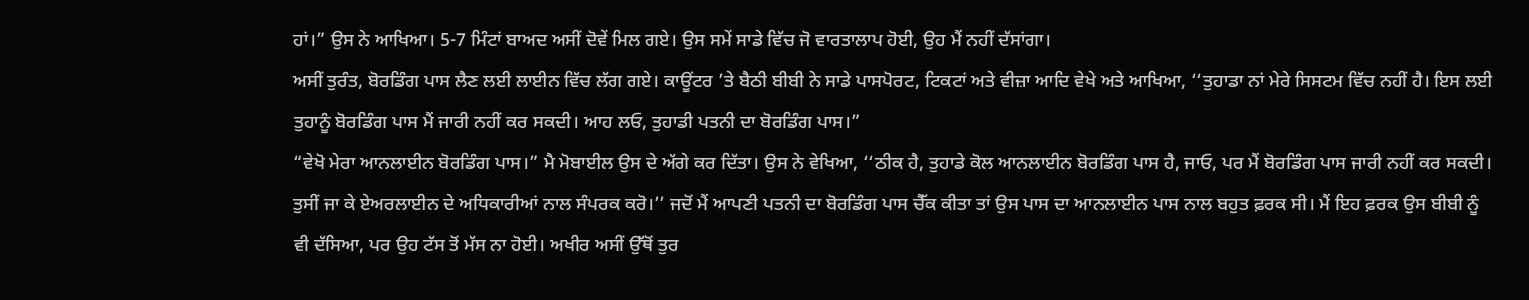ਹਾਂ।” ਉਸ ਨੇ ਆਖਿਆ। 5-7 ਮਿੰਟਾਂ ਬਾਅਦ ਅਸੀਂ ਦੋਵੇਂ ਮਿਲ ਗਏ। ਉਸ ਸਮੇਂ ਸਾਡੇ ਵਿੱਚ ਜੋ ਵਾਰਤਾਲਾਪ ਹੋਈ, ਉਹ ਮੈਂ ਨਹੀਂ ਦੱਸਾਂਗਾ।
ਅਸੀਂ ਤੁਰੰਤ, ਬੋਰਡਿੰਗ ਪਾਸ ਲੈਣ ਲਈ ਲਾਈਨ ਵਿੱਚ ਲੱਗ ਗਏ। ਕਾਊਂਟਰ ’ਤੇ ਬੈਠੀ ਬੀਬੀ ਨੇ ਸਾਡੇ ਪਾਸਪੋਰਟ, ਟਿਕਟਾਂ ਅਤੇ ਵੀਜ਼ਾ ਆਦਿ ਵੇਖੇ ਅਤੇ ਆਖਿਆ, ‘‘ਤੁਹਾਡਾ ਨਾਂ ਮੇਰੇ ਸਿਸਟਮ ਵਿੱਚ ਨਹੀਂ ਹੈ। ਇਸ ਲਈ ਤੁਹਾਨੂੰ ਬੋਰਡਿੰਗ ਪਾਸ ਮੈਂ ਜਾਰੀ ਨਹੀਂ ਕਰ ਸਕਦੀ। ਆਹ ਲਓ, ਤੁਹਾਡੀ ਪਤਨੀ ਦਾ ਬੋਰਡਿੰਗ ਪਾਸ।”
“ਵੇਖੋ ਮੇਰਾ ਆਨਲਾਈਨ ਬੋਰਡਿੰਗ ਪਾਸ।” ਮੈ ਮੋਬਾਈਲ ਉਸ ਦੇ ਅੱਗੇ ਕਰ ਦਿੱਤਾ। ਉਸ ਨੇ ਵੇਖਿਆ, ‘‘ਠੀਕ ਹੈ, ਤੁਹਾਡੇ ਕੋਲ ਆਨਲਾਈਨ ਬੋਰਡਿੰਗ ਪਾਸ ਹੈ, ਜਾਓ, ਪਰ ਮੈਂ ਬੋਰਡਿੰਗ ਪਾਸ ਜਾਰੀ ਨਹੀਂ ਕਰ ਸਕਦੀ। ਤੁਸੀਂ ਜਾ ਕੇ ਏਅਰਲਾਈਨ ਦੇ ਅਧਿਕਾਰੀਆਂ ਨਾਲ ਸੰਪਰਕ ਕਰੋ।’’ ਜਦੋਂ ਮੈਂ ਆਪਣੀ ਪਤਨੀ ਦਾ ਬੋਰਡਿੰਗ ਪਾਸ ਚੈੱਕ ਕੀਤਾ ਤਾਂ ਉਸ ਪਾਸ ਦਾ ਆਨਲਾਈਨ ਪਾਸ ਨਾਲ ਬਹੁਤ ਫ਼ਰਕ ਸੀ। ਮੈਂ ਇਹ ਫ਼ਰਕ ਉਸ ਬੀਬੀ ਨੂੰ ਵੀ ਦੱਸਿਆ, ਪਰ ਉਹ ਟੱਸ ਤੋਂ ਮੱਸ ਨਾ ਹੋਈ। ਅਖੀਰ ਅਸੀਂ ਉੱਥੋਂ ਤੁਰ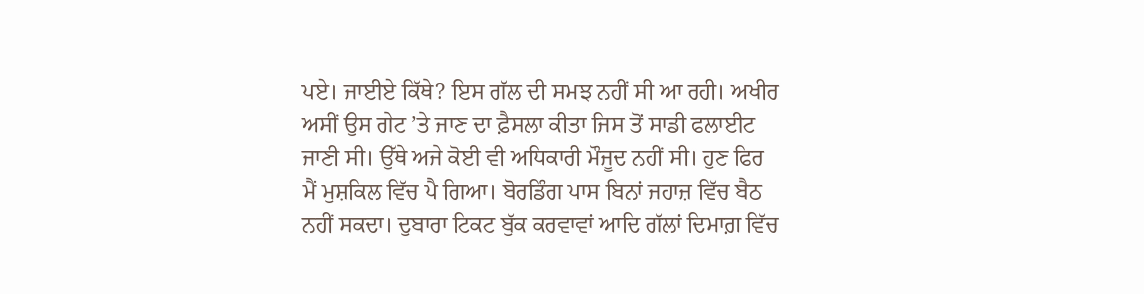ਪਏ। ਜਾਈਏ ਕਿੱਥੇ? ਇਸ ਗੱਲ ਦੀ ਸਮਝ ਨਹੀਂ ਸੀ ਆ ਰਹੀ। ਅਖੀਰ ਅਸੀਂ ਉਸ ਗੇਟ ’ਤੇ ਜਾਣ ਦਾ ਫ਼ੈਸਲਾ ਕੀਤਾ ਜਿਸ ਤੋਂ ਸਾਡੀ ਫਲਾਈਟ ਜਾਣੀ ਸੀ। ਉੱਥੇ ਅਜੇ ਕੋਈ ਵੀ ਅਧਿਕਾਰੀ ਮੌਜੂਦ ਨਹੀਂ ਸੀ। ਹੁਣ ਫਿਰ ਮੈਂ ਮੁਸ਼ਕਿਲ ਵਿੱਚ ਪੈ ਗਿਆ। ਬੋਰਡਿੰਗ ਪਾਸ ਬਿਨਾਂ ਜਹਾਜ਼ ਵਿੱਚ ਬੈਠ ਨਹੀਂ ਸਕਦਾ। ਦੁਬਾਰਾ ਟਿਕਟ ਬੁੱਕ ਕਰਵਾਵਾਂ ਆਦਿ ਗੱਲਾਂ ਦਿਮਾਗ਼ ਵਿੱਚ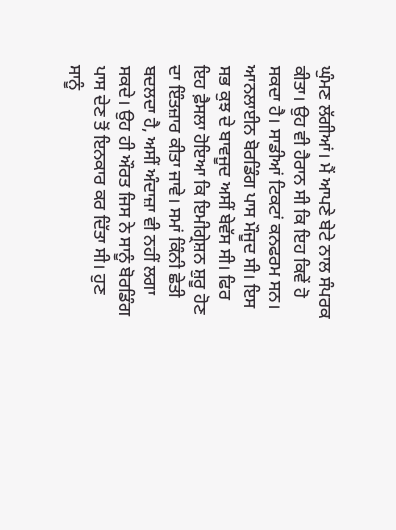ਘੁੰਮਣ ਲੱਗੀਆਂ। ਮੈਂ ਆਪਣੇ ਬੇਟੇ ਨਾਲ ਸੰਪਰਕ ਕੀਤਾ। ਉਹ ਵੀ ਹੈਰਾਨ ਸੀ ਕਿ ਇਹ ਕਿਵੇਂ ਹੋ ਸਕਦਾ ਹੈ। ਸਾਡੀਆਂ ਟਿਕਟਾਂ ਕਨਫਰਮ ਸਨ। ਆਨਲਾਈਨ ਬੋਰਡਿੰਗ ਪਾਸ ਮੌਜੂਦ ਸੀ। ਇਸ ਸਭ ਕੁਝ ਦੇ ਬਾਵਜੂਦ ਅਸੀਂ ਬੇਵੱਸ ਸੀ। ਫਿਰ ਇਹ ਫ਼ੈਸਲਾ ਹੋਇਆ ਕਿ ਇਮੀਗ੍ਰੇਸ਼ਨ ਸ਼ੁਰੂ ਹੋਣ ਦਾ ਇੰਤਜ਼ਾਰ ਕੀਤਾ ਜਾਵੇ। ਸਮਾਂ ਕਿੰਨੀ ਛੇਤੀ ਬਦਲਦਾ ਹੈ, ਅਸੀਂ ਅੰਦਾਜ਼ਾ ਵੀ ਨਹੀਂ ਲਗਾ ਸਕਦੇ। ਉਹ ਹੀ ਔਰਤ ਜਿਸ ਨੇ ਸਾਨੂੰ ਬੋਰਡਿੰਗ ਪਾਸ ਦੇਣ ਤੋਂ ਇਨਕਾਰ ਕਰ ਦਿੱਤਾ ਸੀ। ਹੁਣ ਸਾਨੂੰ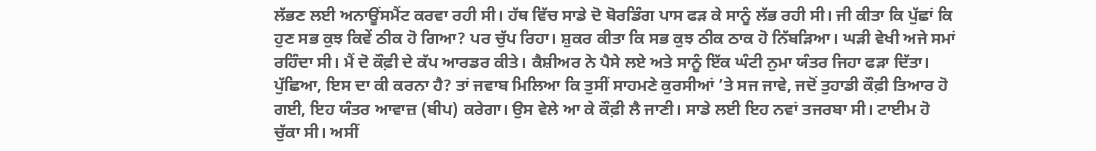ਲੱਭਣ ਲਈ ਅਨਾਊਂਸਮੈਂਟ ਕਰਵਾ ਰਹੀ ਸੀ। ਹੱਥ ਵਿੱਚ ਸਾਡੇ ਦੋ ਬੋਰਡਿੰਗ ਪਾਸ ਫੜ ਕੇ ਸਾਨੂੰ ਲੱਭ ਰਹੀ ਸੀ। ਜੀ ਕੀਤਾ ਕਿ ਪੁੱਛਾਂ ਕਿ ਹੁਣ ਸਭ ਕੁਝ ਕਿਵੇਂ ਠੀਕ ਹੋ ਗਿਆ? ਪਰ ਚੁੱਪ ਰਿਹਾ। ਸ਼ੁਕਰ ਕੀਤਾ ਕਿ ਸਭ ਕੁਝ ਠੀਕ ਠਾਕ ਹੋ ਨਿੱਬੜਿਆ। ਘੜੀ ਵੇਖੀ ਅਜੇ ਸਮਾਂ ਰਹਿੰਦਾ ਸੀ। ਮੈਂ ਦੋ ਕੌਫ਼ੀ ਦੇ ਕੱਪ ਆਰਡਰ ਕੀਤੇ। ਕੈਸ਼ੀਅਰ ਨੇ ਪੈਸੇ ਲਏ ਅਤੇ ਸਾਨੂੰ ਇੱਕ ਘੰਟੀ ਨੁਮਾ ਯੰਤਰ ਜਿਹਾ ਫੜਾ ਦਿੱਤਾ। ਪੁੱਛਿਆ, ਇਸ ਦਾ ਕੀ ਕਰਨਾ ਹੈ? ਤਾਂ ਜਵਾਬ ਮਿਲਿਆ ਕਿ ਤੁਸੀਂ ਸਾਹਮਣੇ ਕੁਰਸੀਆਂ ’ਤੇ ਸਜ ਜਾਵੇ, ਜਦੋਂ ਤੁਹਾਡੀ ਕੌਫ਼ੀ ਤਿਆਰ ਹੋ ਗਈ, ਇਹ ਯੰਤਰ ਆਵਾਜ਼ (ਬੀਪ) ਕਰੇਗਾ। ਉਸ ਵੇਲੇ ਆ ਕੇ ਕੌਫ਼ੀ ਲੈ ਜਾਣੀ। ਸਾਡੇ ਲਈ ਇਹ ਨਵਾਂ ਤਜਰਬਾ ਸੀ। ਟਾਈਮ ਹੋ ਚੁੱਕਾ ਸੀ। ਅਸੀਂ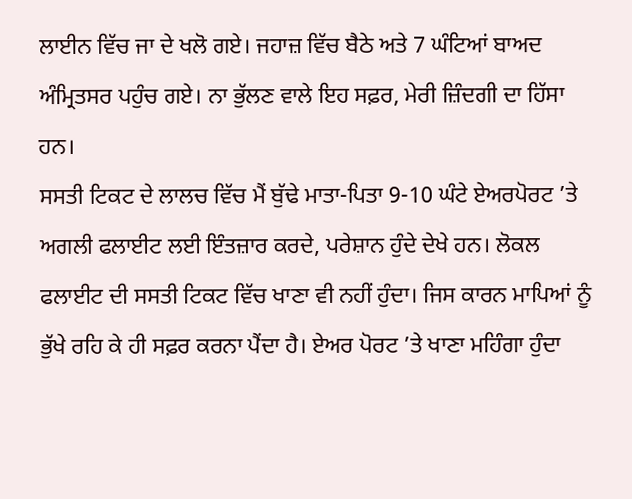ਲਾਈਨ ਵਿੱਚ ਜਾ ਦੇ ਖਲੋ ਗਏ। ਜਹਾਜ਼ ਵਿੱਚ ਬੈਠੇ ਅਤੇ 7 ਘੰਟਿਆਂ ਬਾਅਦ ਅੰਮ੍ਰਿਤਸਰ ਪਹੁੰਚ ਗਏ। ਨਾ ਭੁੱਲਣ ਵਾਲੇ ਇਹ ਸਫ਼ਰ, ਮੇਰੀ ਜ਼ਿੰਦਗੀ ਦਾ ਹਿੱਸਾ ਹਨ।
ਸਸਤੀ ਟਿਕਟ ਦੇ ਲਾਲਚ ਵਿੱਚ ਮੈਂ ਬੁੱਢੇ ਮਾਤਾ-ਪਿਤਾ 9-10 ਘੰਟੇ ਏਅਰਪੋਰਟ ’ਤੇ ਅਗਲੀ ਫਲਾਈਟ ਲਈ ਇੰਤਜ਼ਾਰ ਕਰਦੇ, ਪਰੇਸ਼ਾਨ ਹੁੰਦੇ ਦੇਖੇ ਹਨ। ਲੋਕਲ ਫਲਾਈਟ ਦੀ ਸਸਤੀ ਟਿਕਟ ਵਿੱਚ ਖਾਣਾ ਵੀ ਨਹੀਂ ਹੁੰਦਾ। ਜਿਸ ਕਾਰਨ ਮਾਪਿਆਂ ਨੂੰ ਭੁੱਖੇ ਰਹਿ ਕੇ ਹੀ ਸਫ਼ਰ ਕਰਨਾ ਪੈਂਦਾ ਹੈ। ਏਅਰ ਪੋਰਟ ’ਤੇ ਖਾਣਾ ਮਹਿੰਗਾ ਹੁੰਦਾ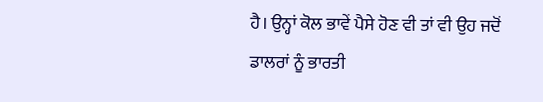ਹੈ। ਉਨ੍ਹਾਂ ਕੋਲ ਭਾਵੇਂ ਪੈਸੇ ਹੋਣ ਵੀ ਤਾਂ ਵੀ ਉਹ ਜਦੋਂ ਡਾਲਰਾਂ ਨੂੰ ਭਾਰਤੀ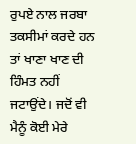ਰੁਪਏ ਨਾਲ ਜਰਬਾ ਤਕਸੀਮਾਂ ਕਰਦੇ ਹਨ ਤਾਂ ਖਾਣਾ ਖਾਣ ਦੀ ਹਿੰਮਤ ਨਹੀਂ ਜਟਾਉਂਦੇ। ਜਦੋਂ ਵੀ ਮੈਨੂੰ ਕੋਈ ਮੇਰੇ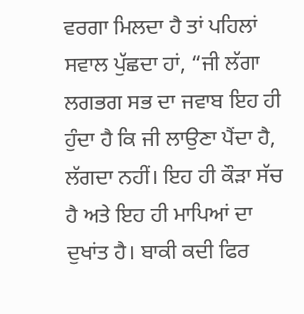ਵਰਗਾ ਮਿਲਦਾ ਹੈ ਤਾਂ ਪਹਿਲਾਂ ਸਵਾਲ ਪੁੱਛਦਾ ਹਾਂ, “ਜੀ ਲੱਗਾ ਲਗਭਗ ਸਭ ਦਾ ਜਵਾਬ ਇਹ ਹੀ ਹੁੰਦਾ ਹੈ ਕਿ ਜੀ ਲਾਉਣਾ ਪੈਂਦਾ ਹੈ, ਲੱਗਦਾ ਨਹੀਂ। ਇਹ ਹੀ ਕੌੜਾ ਸੱਚ ਹੈ ਅਤੇ ਇਹ ਹੀ ਮਾਪਿਆਂ ਦਾ ਦੁਖਾਂਤ ਹੈ। ਬਾਕੀ ਕਦੀ ਫਿਰ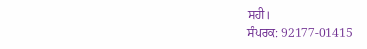ਸਹੀ।
ਸੰਪਰਕ: 92177-01415